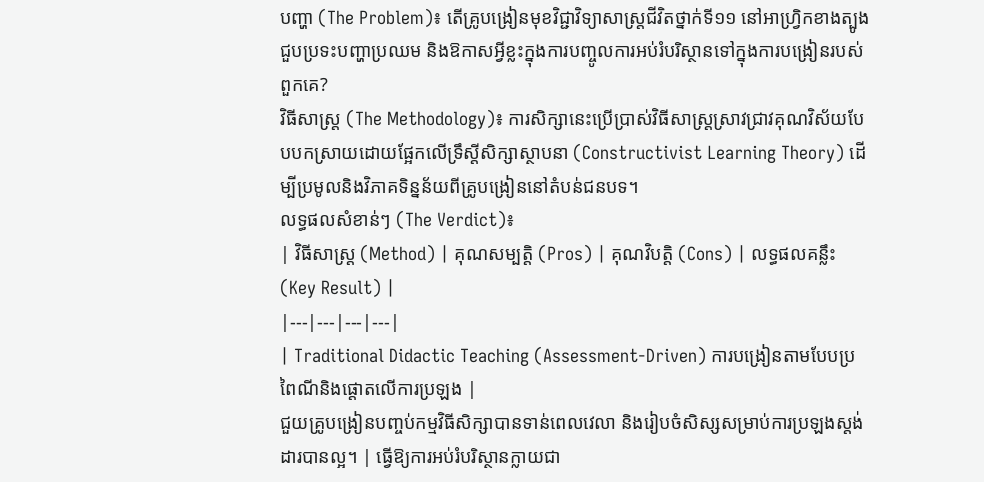បញ្ហា (The Problem)៖ តើគ្រូបង្រៀនមុខវិជ្ជាវិទ្យាសាស្ត្រជីវិតថ្នាក់ទី១១ នៅអាហ្វ្រិកខាងត្បូងជួបប្រទះបញ្ហាប្រឈម និងឱកាសអ្វីខ្លះក្នុងការបញ្ចូលការអប់រំបរិស្ថានទៅក្នុងការបង្រៀនរបស់ពួកគេ?
វិធីសាស្ត្រ (The Methodology)៖ ការសិក្សានេះប្រើប្រាស់វិធីសាស្ត្រស្រាវជ្រាវគុណវិស័យបែបបកស្រាយដោយផ្អែកលើទ្រឹស្តីសិក្សាស្ថាបនា (Constructivist Learning Theory) ដើម្បីប្រមូលនិងវិភាគទិន្នន័យពីគ្រូបង្រៀននៅតំបន់ជនបទ។
លទ្ធផលសំខាន់ៗ (The Verdict)៖
| វិធីសាស្ត្រ (Method) | គុណសម្បត្តិ (Pros) | គុណវិបត្តិ (Cons) | លទ្ធផលគន្លឹះ (Key Result) |
|---|---|---|---|
| Traditional Didactic Teaching (Assessment-Driven) ការបង្រៀនតាមបែបប្រពៃណីនិងផ្តោតលើការប្រឡង |
ជួយគ្រូបង្រៀនបញ្ចប់កម្មវិធីសិក្សាបានទាន់ពេលវេលា និងរៀបចំសិស្សសម្រាប់ការប្រឡងស្តង់ដារបានល្អ។ | ធ្វើឱ្យការអប់រំបរិស្ថានក្លាយជា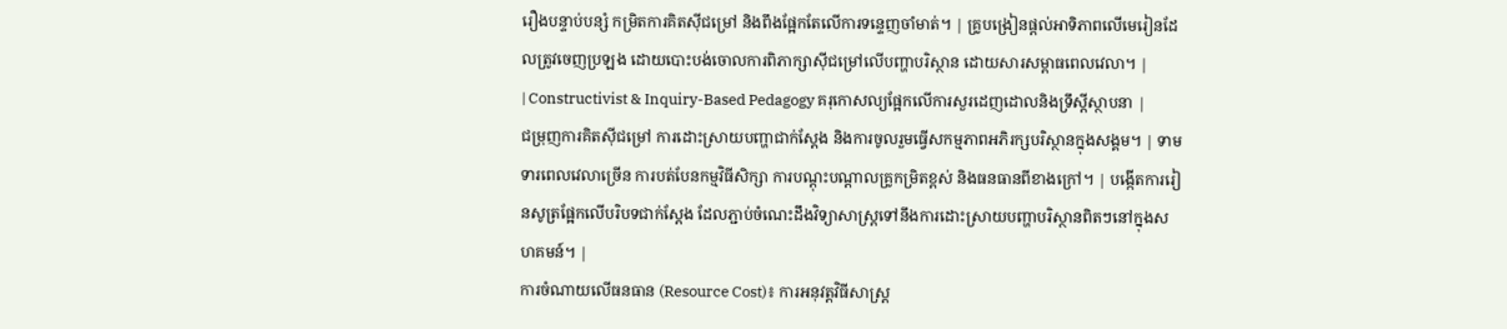រឿងបន្ទាប់បន្សំ កម្រិតការគិតស៊ីជម្រៅ និងពឹងផ្អែកតែលើការទន្ទេញចាំមាត់។ | គ្រូបង្រៀនផ្តល់អាទិភាពលើមេរៀនដែលត្រូវចេញប្រឡង ដោយបោះបង់ចោលការពិភាក្សាស៊ីជម្រៅលើបញ្ហាបរិស្ថាន ដោយសារសម្ពាធពេលវេលា។ |
| Constructivist & Inquiry-Based Pedagogy គរុកោសល្យផ្អែកលើការសួរដេញដោលនិងទ្រឹស្តីស្ថាបនា |
ជម្រុញការគិតស៊ីជម្រៅ ការដោះស្រាយបញ្ហាជាក់ស្តែង និងការចូលរួមធ្វើសកម្មភាពអភិរក្សបរិស្ថានក្នុងសង្គម។ | ទាមទារពេលវេលាច្រើន ការបត់បែនកម្មវិធីសិក្សា ការបណ្តុះបណ្តាលគ្រូកម្រិតខ្ពស់ និងធនធានពីខាងក្រៅ។ | បង្កើតការរៀនសូត្រផ្អែកលើបរិបទជាក់ស្តែង ដែលភ្ជាប់ចំណេះដឹងវិទ្យាសាស្ត្រទៅនឹងការដោះស្រាយបញ្ហាបរិស្ថានពិតៗនៅក្នុងសហគមន៍។ |
ការចំណាយលើធនធាន (Resource Cost)៖ ការអនុវត្តវិធីសាស្ត្រ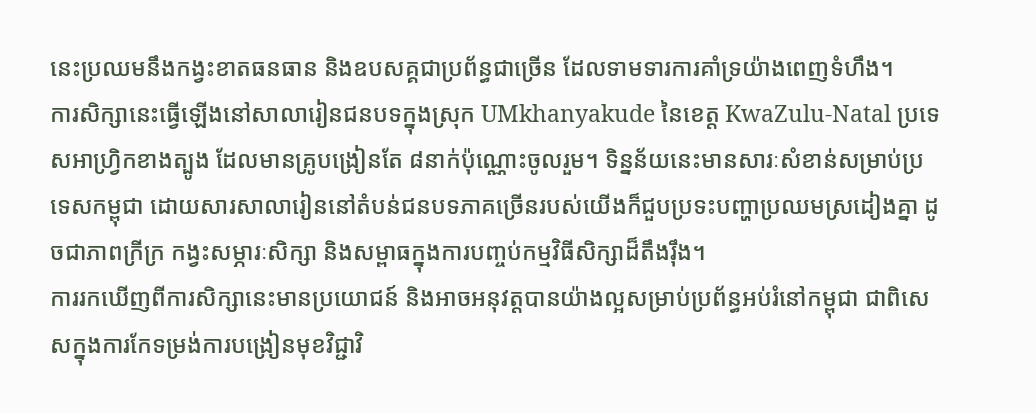នេះប្រឈមនឹងកង្វះខាតធនធាន និងឧបសគ្គជាប្រព័ន្ធជាច្រើន ដែលទាមទារការគាំទ្រយ៉ាងពេញទំហឹង។
ការសិក្សានេះធ្វើឡើងនៅសាលារៀនជនបទក្នុងស្រុក UMkhanyakude នៃខេត្ត KwaZulu-Natal ប្រទេសអាហ្វ្រិកខាងត្បូង ដែលមានគ្រូបង្រៀនតែ ៨នាក់ប៉ុណ្ណោះចូលរួម។ ទិន្នន័យនេះមានសារៈសំខាន់សម្រាប់ប្រទេសកម្ពុជា ដោយសារសាលារៀននៅតំបន់ជនបទភាគច្រើនរបស់យើងក៏ជួបប្រទះបញ្ហាប្រឈមស្រដៀងគ្នា ដូចជាភាពក្រីក្រ កង្វះសម្ភារៈសិក្សា និងសម្ពាធក្នុងការបញ្ចប់កម្មវិធីសិក្សាដ៏តឹងរ៉ឹង។
ការរកឃើញពីការសិក្សានេះមានប្រយោជន៍ និងអាចអនុវត្តបានយ៉ាងល្អសម្រាប់ប្រព័ន្ធអប់រំនៅកម្ពុជា ជាពិសេសក្នុងការកែទម្រង់ការបង្រៀនមុខវិជ្ជាវិ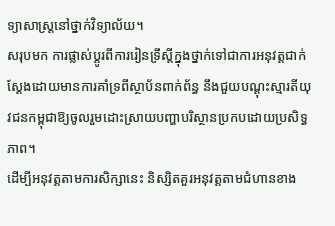ទ្យាសាស្ត្រនៅថ្នាក់វិទ្យាល័យ។
សរុបមក ការផ្លាស់ប្តូរពីការរៀនទ្រឹស្តីក្នុងថ្នាក់ទៅជាការអនុវត្តជាក់ស្តែងដោយមានការគាំទ្រពីស្ថាប័នពាក់ព័ន្ធ នឹងជួយបណ្តុះស្មារតីយុវជនកម្ពុជាឱ្យចូលរួមដោះស្រាយបញ្ហាបរិស្ថានប្រកបដោយប្រសិទ្ធភាព។
ដើម្បីអនុវត្តតាមការសិក្សានេះ និស្សិតគួរអនុវត្តតាមជំហានខាង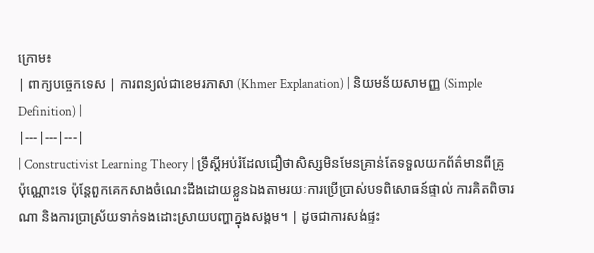ក្រោម៖
| ពាក្យបច្ចេកទេស | ការពន្យល់ជាខេមរភាសា (Khmer Explanation) | និយមន័យសាមញ្ញ (Simple Definition) |
|---|---|---|
| Constructivist Learning Theory | ទ្រឹស្តីអប់រំដែលជឿថាសិស្សមិនមែនគ្រាន់តែទទួលយកព័ត៌មានពីគ្រូប៉ុណ្ណោះទេ ប៉ុន្តែពួកគេកសាងចំណេះដឹងដោយខ្លួនឯងតាមរយៈការប្រើប្រាស់បទពិសោធន៍ផ្ទាល់ ការគិតពិចារណា និងការប្រាស្រ័យទាក់ទងដោះស្រាយបញ្ហាក្នុងសង្គម។ | ដូចជាការសង់ផ្ទះ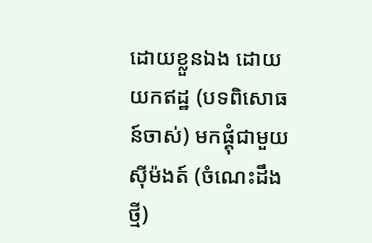ដោយខ្លួនឯង ដោយយកឥដ្ឋ (បទពិសោធន៍ចាស់) មកផ្គុំជាមួយស៊ីម៉ងត៍ (ចំណេះដឹងថ្មី)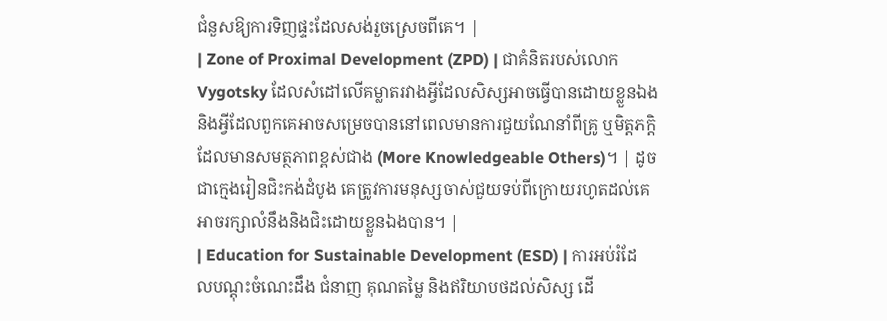ជំនួសឱ្យការទិញផ្ទះដែលសង់រួចស្រេចពីគេ។ |
| Zone of Proximal Development (ZPD) | ជាគំនិតរបស់លោក Vygotsky ដែលសំដៅលើគម្លាតរវាងអ្វីដែលសិស្សអាចធ្វើបានដោយខ្លួនឯង និងអ្វីដែលពួកគេអាចសម្រេចបាននៅពេលមានការជួយណែនាំពីគ្រូ ឬមិត្តភក្តិដែលមានសមត្ថភាពខ្ពស់ជាង (More Knowledgeable Others)។ | ដូចជាក្មេងរៀនជិះកង់ដំបូង គេត្រូវការមនុស្សចាស់ជួយទប់ពីក្រោយរហូតដល់គេអាចរក្សាលំនឹងនិងជិះដោយខ្លួនឯងបាន។ |
| Education for Sustainable Development (ESD) | ការអប់រំដែលបណ្តុះចំណេះដឹង ជំនាញ គុណតម្លៃ និងឥរិយាបថដល់សិស្ស ដើ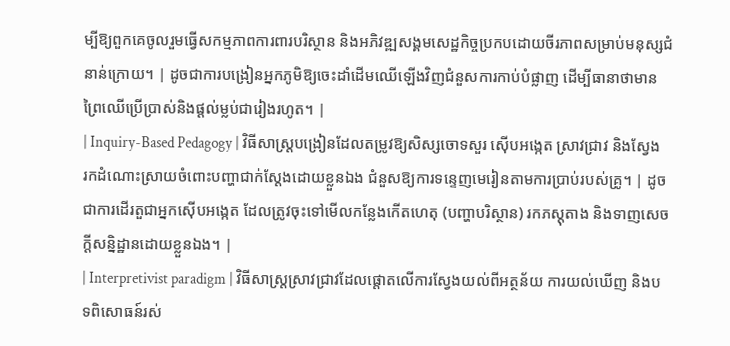ម្បីឱ្យពួកគេចូលរួមធ្វើសកម្មភាពការពារបរិស្ថាន និងអភិវឌ្ឍសង្គមសេដ្ឋកិច្ចប្រកបដោយចីរភាពសម្រាប់មនុស្សជំនាន់ក្រោយ។ | ដូចជាការបង្រៀនអ្នកភូមិឱ្យចេះដាំដើមឈើឡើងវិញជំនួសការកាប់បំផ្លាញ ដើម្បីធានាថាមានព្រៃឈើប្រើប្រាស់និងផ្តល់ម្លប់ជារៀងរហូត។ |
| Inquiry-Based Pedagogy | វិធីសាស្ត្របង្រៀនដែលតម្រូវឱ្យសិស្សចោទសួរ ស៊ើបអង្កេត ស្រាវជ្រាវ និងស្វែងរកដំណោះស្រាយចំពោះបញ្ហាជាក់ស្តែងដោយខ្លួនឯង ជំនួសឱ្យការទន្ទេញមេរៀនតាមការប្រាប់របស់គ្រូ។ | ដូចជាការដើរតួជាអ្នកស៊ើបអង្កេត ដែលត្រូវចុះទៅមើលកន្លែងកើតហេតុ (បញ្ហាបរិស្ថាន) រកភស្តុតាង និងទាញសេចក្តីសន្និដ្ឋានដោយខ្លួនឯង។ |
| Interpretivist paradigm | វិធីសាស្ត្រស្រាវជ្រាវដែលផ្តោតលើការស្វែងយល់ពីអត្ថន័យ ការយល់ឃើញ និងបទពិសោធន៍រស់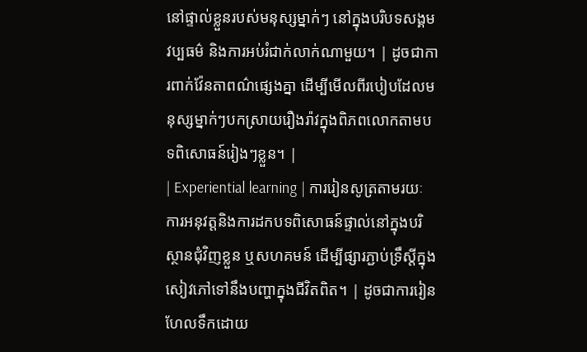នៅផ្ទាល់ខ្លួនរបស់មនុស្សម្នាក់ៗ នៅក្នុងបរិបទសង្គម វប្បធម៌ និងការអប់រំជាក់លាក់ណាមួយ។ | ដូចជាការពាក់វ៉ែនតាពណ៌ផ្សេងគ្នា ដើម្បីមើលពីរបៀបដែលមនុស្សម្នាក់ៗបកស្រាយរឿងរ៉ាវក្នុងពិភពលោកតាមបទពិសោធន៍រៀងៗខ្លួន។ |
| Experiential learning | ការរៀនសូត្រតាមរយៈការអនុវត្តនិងការដកបទពិសោធន៍ផ្ទាល់នៅក្នុងបរិស្ថានជុំវិញខ្លួន ឬសហគមន៍ ដើម្បីផ្សារភ្ជាប់ទ្រឹស្តីក្នុងសៀវភៅទៅនឹងបញ្ហាក្នុងជីវិតពិត។ | ដូចជាការរៀនហែលទឹកដោយ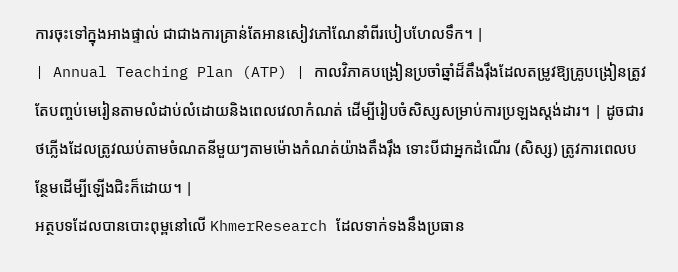ការចុះទៅក្នុងអាងផ្ទាល់ ជាជាងការគ្រាន់តែអានសៀវភៅណែនាំពីរបៀបហែលទឹក។ |
| Annual Teaching Plan (ATP) | កាលវិភាគបង្រៀនប្រចាំឆ្នាំដ៏តឹងរ៉ឹងដែលតម្រូវឱ្យគ្រូបង្រៀនត្រូវតែបញ្ចប់មេរៀនតាមលំដាប់លំដោយនិងពេលវេលាកំណត់ ដើម្បីរៀបចំសិស្សសម្រាប់ការប្រឡងស្តង់ដារ។ | ដូចជារថភ្លើងដែលត្រូវឈប់តាមចំណតនីមួយៗតាមម៉ោងកំណត់យ៉ាងតឹងរ៉ឹង ទោះបីជាអ្នកដំណើរ (សិស្ស) ត្រូវការពេលបន្ថែមដើម្បីឡើងជិះក៏ដោយ។ |
អត្ថបទដែលបានបោះពុម្ពនៅលើ KhmerResearch ដែលទាក់ទងនឹងប្រធាន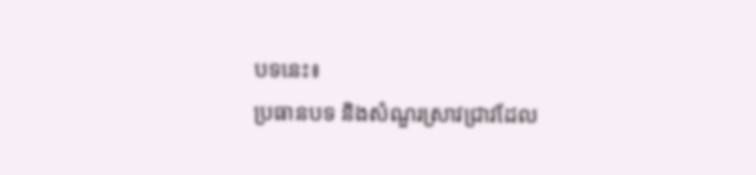បទនេះ៖
ប្រធានបទ និងសំណួរស្រាវជ្រាវដែល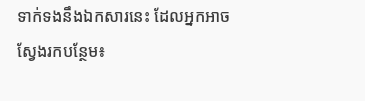ទាក់ទងនឹងឯកសារនេះ ដែលអ្នកអាចស្វែងរកបន្ថែម៖